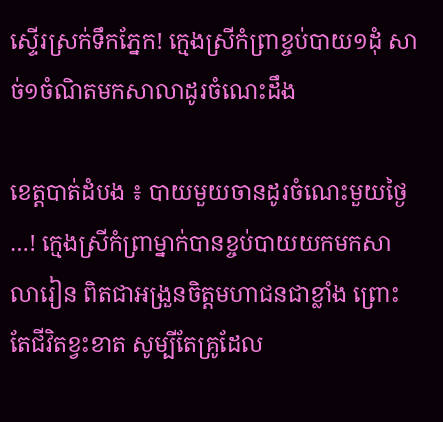ស្ទើរស្រក់ទឹកភ្នែក! ក្មេងស្រីកំព្រាខ្ចប់បាយ១ដុំ សាច់១ចំណិតមកសាលាដូរចំណេះដឹង

ខេត្តបាត់ដំបង ៖ បាយមួយចានដូរចំណេះមួយថ្ងៃ…! ក្មេងស្រីកំព្រាម្នាក់បានខ្ចប់បាយយកមកសាលារៀន ពិតជាអង្រួនចិត្តមហាជនជាខ្លាំង ព្រោះតែជីវិតខ្វះខាត សូម្បីតែគ្រូដែល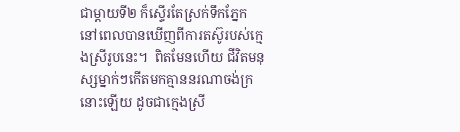ជាម្តាយទី២ ក៏ស្ទើរតែស្រក់ទឹកភ្នែក នៅពេលបានឃើញពីការតស៊ូរបស់ក្មេងស្រីរូបនេះ។  ពិតមែនហើយ ជីវិតមនុស្សម្នាក់ៗកើតមកគ្មាននរណាចង់ក្រនោះឡើយ ដូចជាក្មេងស្រី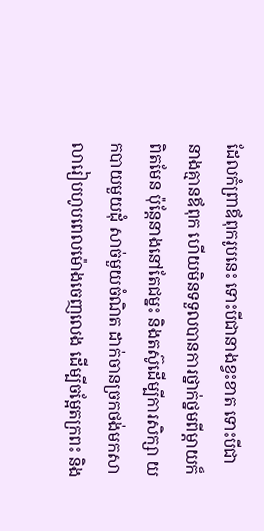ដែលកំព្រាឪពុករូបនេះ ទោះបីជានាងខ្វះខាត ទោះបីជានាងគ្មានឪពុក ហើយមិនទទួលបានការថ្នាក់ថ្នមពីម្តាយក៏ពិតមែន ប៉ុន្តែនាងនៅតែជម្នះ និងតស៊ូដើម្បីការសិក្សា យកបាយមួយដុំ សាច់មួយចំណិត ដាក់ចានច្រកថង់មកសាលារៀបហូបពេលម៉ោងចេញលេង ដើម្បីចម្អែតក្រពះ និង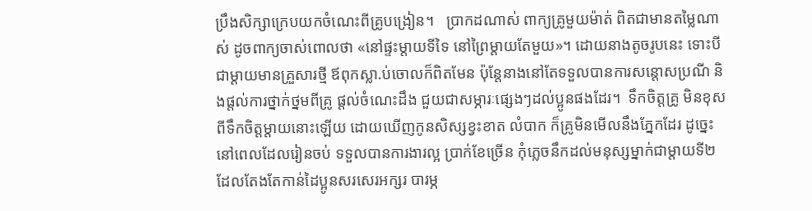ប្រឹងសិក្សាក្រេបយកចំណេះពីគ្រូបង្រៀន។   ប្រាកដណាស់ ពាក្យគ្រូមួយម៉ាត់ ពិតជាមានតម្លៃណាស់ ដូចពាក្យចាស់ពោលថា «នៅផ្ទះម្ដាយទីទៃ នៅព្រៃម្ដាយតែមួយ»។ ដោយនាងតូចរូបនេះ ទោះបីជាម្តាយមានគ្រួសារថ្មី ឪពុកស្លា.ប់ចោលក៏ពិតមែន ប៉ុន្តែនាងនៅតែទទួលបានការសន្តោសប្រណី និងផ្តល់ការថ្នាក់ថ្នមពីគ្រូ ផ្តល់ចំណេះដឹង ជួយជាសម្ភារៈផ្សេងៗដល់ប្អូនផងដែរ។  ទឹកចិត្តគ្រូ មិនខុសពីទឹកចិត្តម្តាយនោះឡើយ ដោយឃើញកូនសិស្សខ្វះខាត លំបាក ក៏គ្រូមិនមើលនឹងភ្នែកដែរ ដូច្នេះនៅពេលដែលរៀនចប់ ទទួលបានការងារល្អ ប្រាក់ខែច្រើន កុំភ្លេចនឹកដល់មនុស្សម្នាក់ជាម្តាយទី២ ដែលតែងតែកាន់ដៃប្អូនសរសេរអក្សរ បារម្ភ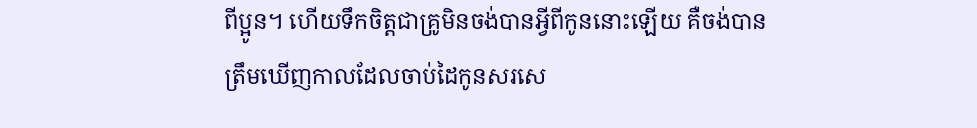ពីប្អូន។ ហើយទឹកចិត្តជាគ្រូមិនចង់បានអ្វីពីកូននោះឡើយ គឺចង់បានត្រឹមឃើញកាលដែលចាប់ដៃកូនសរសេ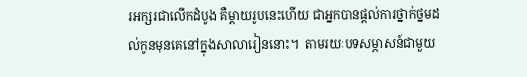រអក្សរជាលើកដំបូង គឺម្តាយរូបនេះហើយ ជាអ្នកបានផ្តល់ការថ្នាក់ថ្នមដល់កូនមុនគេនៅក្នុងសាលារៀននោះ។  តាមរយៈបទសម្ភាសន៍ជាមួយ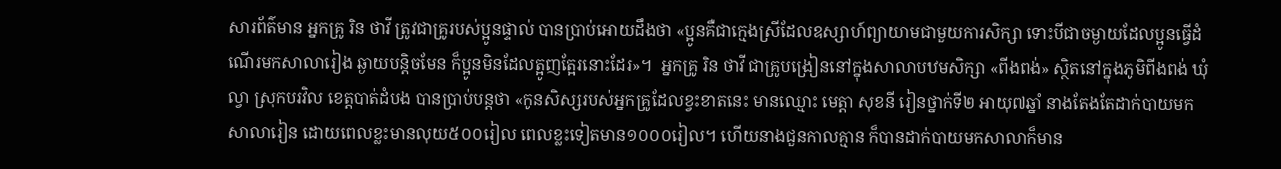សារព័ត៌មាន អ្នកគ្រូ រិន ថាវី ត្រូវជាគ្រូរបស់ប្អូនផ្ទាល់ បានប្រាប់អោយដឹងថា «ប្អូនគឺជាក្មេងស្រីដែលឧស្សាហ៍ព្យាយាមជាមួយការសិក្សា ទោះបីជាចម្ងាយដែលប្អូនធ្វើដំណើរមកសាលារៀង ឆ្ងាយបន្តិចមែន ក៏ប្អូនមិនដែលត្អូញត្អែរនោះដែរ»។  អ្នកគ្រូ រិន ថាវី ជាគ្រូបង្រៀននៅក្នុងសាលាបឋមសិក្សា «ពីងពង់» ស្ថិតនៅក្នុងភូមិពីងពង់ ឃុំល្វា ស្រុកបរវិល ខេត្តបាត់ដំបង បានប្រាប់បន្តថា «កូនសិស្សរបស់អ្នកគ្រូដែលខ្វះខាតនេះ មានឈ្មោះ មេត្តា សុខនី រៀនថ្នាក់ទី២ អាយុ៧ឆ្នាំ នាងតែងតែដាក់បាយមកសាលារៀន ដោយពេលខ្លះមានលុយ៥០០រៀល ពេលខ្លះទៀតមាន១០០០រៀល។ ហើយនាងជួនកាលគ្មាន ក៏បានដាក់បាយមកសាលាក៏មាន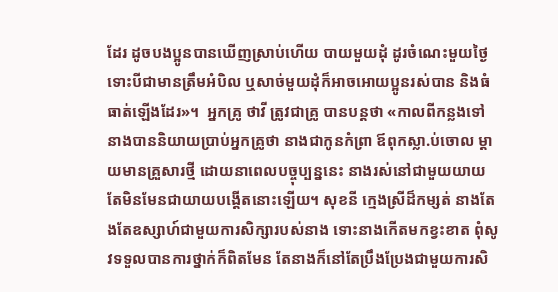ដែរ ដូចបងប្អូនបានឃើញស្រាប់ហើយ បាយមួយដុំ ដូរចំណេះមួយថ្ងៃ ទោះបីជាមានត្រឹមអំបិល ឬសាច់មួយដុំក៏អាចអោយប្អូនរស់បាន និងធំធាត់ឡើងដែរ»។  អ្នកគ្រូ ថាវី ត្រូវជាគ្រូ បានបន្តថា «កាលពីកន្លងទៅ នាងបាននិយាយប្រាប់អ្នកគ្រូថា នាងជាកូនកំព្រា ឪពុកស្លា.ប់ចោល ម្តាយមានគ្រួសារថ្មី ដោយនាពេលបច្ចុប្បន្ននេះ នាងរស់នៅជាមួយយាយ តែមិនមែនជាយាយបង្តើតនោះឡើយ។ សុខនី ក្មេងស្រីដ៏កម្សត់ នាងតែងតែឧស្សាហ៍ជាមួយការសិក្សារបស់នាង ទោះនាងកើតមកខ្វះខាត ពុំសូវទទួលបានការថ្នាក់ក៏ពិតមែន តែនាងក៏នៅតែប្រឹងប្រែងជាមួយការសិ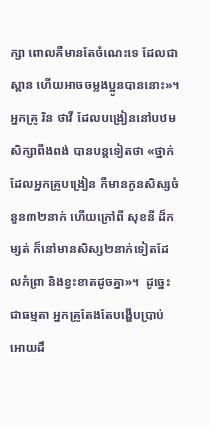ក្សា ពោលគឺមានតែចំណេះទេ ដែលជាស្ពាន ហើយអាចចម្លងប្អូនបាននោះ»។   អ្នកគ្រូ រិន ថាវី ដែលបង្រៀននៅបឋមសិក្សាពីងពង់ បានបន្តទៀតថា «ថ្នាក់ដែលអ្នកគ្រូបង្រៀន កឺមានកូនសិស្សចំនួន៣២នាក់ ហើយក្រៅពី សុខនី ដ៏កម្សត់ ក៏នៅមានសិស្ស២នាក់ទៀតដែលកំព្រា និងខ្វះខាតដូចគ្នា»។  ដូច្នេះជាធម្មតា អ្នកគ្រូតែងតែបង្ហើបប្រាប់អោយដឹ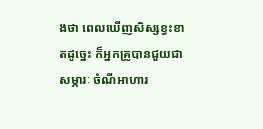ងថា ពេលឃើញសិស្សខ្វះខាតដូច្នេះ ក៏អ្នកគ្រូបានជួយជាសម្ភារៈ ចំណីអាហារ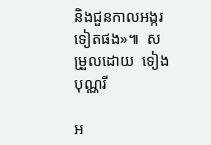និងជួនកាលអង្ករទៀតផង»៕  សម្រួលដោយ  ទៀង  បុណ្ណរី

អ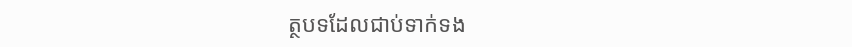ត្ថបទដែលជាប់ទាក់ទង